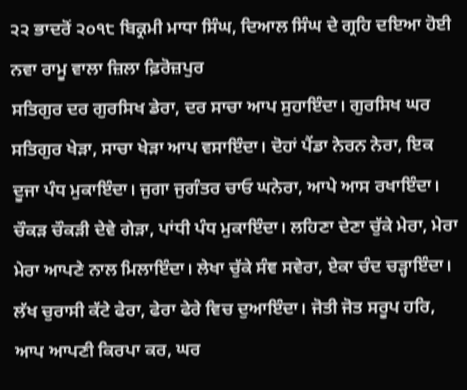੨੨ ਭਾਦਰੋਂ ੨੦੧੮ ਬਿਕ੍ਰਮੀ ਮਾਧਾ ਸਿੰਘ, ਦਿਆਲ ਸਿੰਘ ਦੇ ਗ੍ਰਹਿ ਦਇਆ ਹੋਈ ਨਵਾ ਰਾਮੂ ਵਾਲਾ ਜ਼ਿਲਾ ਫ਼ਿਰੋਜ਼ਪੁਰ
ਸਤਿਗੁਰ ਦਰ ਗੁਰਸਿਖ ਡੇਰਾ, ਦਰ ਸਾਚਾ ਆਪ ਸੁਹਾਇੰਦਾ। ਗੁਰਸਿਖ ਘਰ ਸਤਿਗੁਰ ਖੇੜਾ, ਸਾਚਾ ਖੇੜਾ ਆਪ ਵਸਾਇੰਦਾ। ਦੋਹਾਂ ਪੈਂਡਾ ਨੇਰਨ ਨੇਰਾ, ਇਕ ਦੂਜਾ ਪੰਧ ਮੁਕਾਇੰਦਾ। ਜੁਗਾ ਜੁਗੰਤਰ ਚਾਓ ਘਨੇਰਾ, ਆਪੇ ਆਸ ਰਖਾਇੰਦਾ। ਚੌਕੜ ਚੌਕੜੀ ਦੇਵੇ ਗੇੜਾ, ਪਾਂਧੀ ਪੰਧ ਮੁਕਾਇੰਦਾ। ਲਹਿਣਾ ਦੇਣਾ ਚੁੱਕੇ ਮੇਰਾ, ਮੇਰਾ ਮੇਰਾ ਆਪਣੇ ਨਾਲ ਮਿਲਾਇੰਦਾ। ਲੇਖਾ ਚੁੱਕੇ ਸੰਞ ਸਵੇਰਾ, ਏਕਾ ਚੰਦ ਚੜ੍ਹਾਇੰਦਾ। ਲੱਖ ਚੁਰਾਸੀ ਕੱਟੇ ਫੇਰਾ, ਫੇਰਾ ਫੇਰੇ ਵਿਚ ਦੁਆਇੰਦਾ। ਜੋਤੀ ਜੋਤ ਸਰੂਪ ਹਰਿ, ਆਪ ਆਪਣੀ ਕਿਰਪਾ ਕਰ, ਘਰ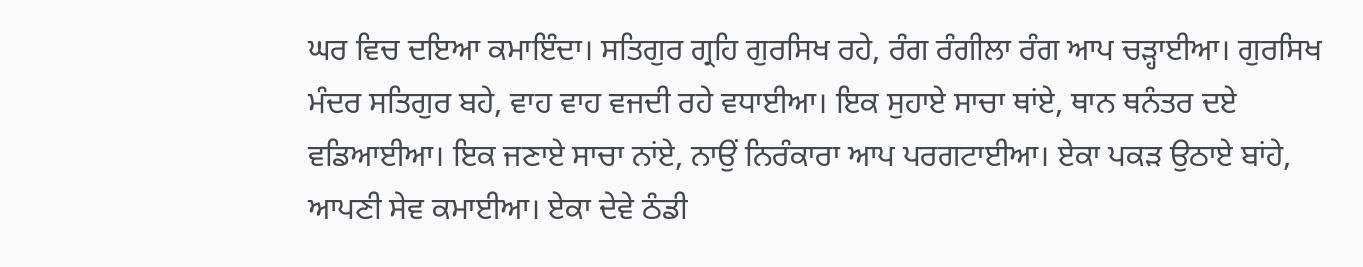ਘਰ ਵਿਚ ਦਇਆ ਕਮਾਇੰਦਾ। ਸਤਿਗੁਰ ਗ੍ਰਹਿ ਗੁਰਸਿਖ ਰਹੇ, ਰੰਗ ਰੰਗੀਲਾ ਰੰਗ ਆਪ ਚੜ੍ਹਾਈਆ। ਗੁਰਸਿਖ ਮੰਦਰ ਸਤਿਗੁਰ ਬਹੇ, ਵਾਹ ਵਾਹ ਵਜਦੀ ਰਹੇ ਵਧਾਈਆ। ਇਕ ਸੁਹਾਏ ਸਾਚਾ ਥਾਂਏ, ਥਾਨ ਥਨੰਤਰ ਦਏ ਵਡਿਆਈਆ। ਇਕ ਜਣਾਏ ਸਾਚਾ ਨਾਂਏ, ਨਾਉਂ ਨਿਰੰਕਾਰਾ ਆਪ ਪਰਗਟਾਈਆ। ਏਕਾ ਪਕੜ ਉਠਾਏ ਬਾਂਹੇ, ਆਪਣੀ ਸੇਵ ਕਮਾਈਆ। ਏਕਾ ਦੇਵੇ ਠੰਡੀ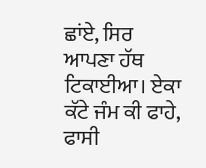ਛਾਂਏ, ਸਿਰ ਆਪਣਾ ਹੱਥ ਟਿਕਾਈਆ। ਏਕਾ ਕੱਟੇ ਜੰਮ ਕੀ ਫਾਹੇ, ਫਾਸੀ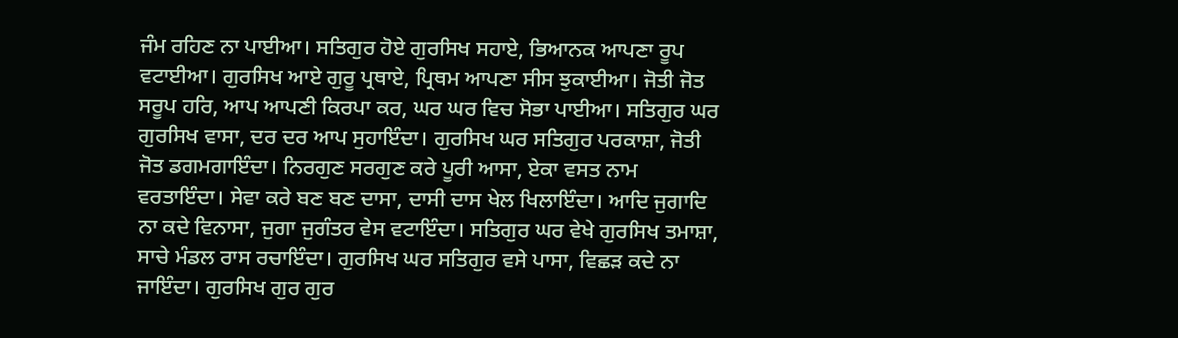ਜੰਮ ਰਹਿਣ ਨਾ ਪਾਈਆ। ਸਤਿਗੁਰ ਹੋਏ ਗੁਰਸਿਖ ਸਹਾਏ, ਭਿਆਨਕ ਆਪਣਾ ਰੂਪ ਵਟਾਈਆ। ਗੁਰਸਿਖ ਆਏ ਗੁਰੂ ਪ੍ਰਥਾਏ, ਪ੍ਰਿਥਮ ਆਪਣਾ ਸੀਸ ਝੁਕਾਈਆ। ਜੋਤੀ ਜੋਤ ਸਰੂਪ ਹਰਿ, ਆਪ ਆਪਣੀ ਕਿਰਪਾ ਕਰ, ਘਰ ਘਰ ਵਿਚ ਸੋਭਾ ਪਾਈਆ। ਸਤਿਗੁਰ ਘਰ ਗੁਰਸਿਖ ਵਾਸਾ, ਦਰ ਦਰ ਆਪ ਸੁਹਾਇੰਦਾ। ਗੁਰਸਿਖ ਘਰ ਸਤਿਗੁਰ ਪਰਕਾਸ਼ਾ, ਜੋਤੀ ਜੋਤ ਡਗਮਗਾਇੰਦਾ। ਨਿਰਗੁਣ ਸਰਗੁਣ ਕਰੇ ਪੂਰੀ ਆਸਾ, ਏਕਾ ਵਸਤ ਨਾਮ ਵਰਤਾਇੰਦਾ। ਸੇਵਾ ਕਰੇ ਬਣ ਬਣ ਦਾਸਾ, ਦਾਸੀ ਦਾਸ ਖੇਲ ਖਿਲਾਇੰਦਾ। ਆਦਿ ਜੁਗਾਦਿ ਨਾ ਕਦੇ ਵਿਨਾਸਾ, ਜੁਗਾ ਜੁਗੰਤਰ ਵੇਸ ਵਟਾਇੰਦਾ। ਸਤਿਗੁਰ ਘਰ ਵੇਖੇ ਗੁਰਸਿਖ ਤਮਾਸ਼ਾ, ਸਾਚੇ ਮੰਡਲ ਰਾਸ ਰਚਾਇੰਦਾ। ਗੁਰਸਿਖ ਘਰ ਸਤਿਗੁਰ ਵਸੇ ਪਾਸਾ, ਵਿਛੜ ਕਦੇ ਨਾ ਜਾਇੰਦਾ। ਗੁਰਸਿਖ ਗੁਰ ਗੁਰ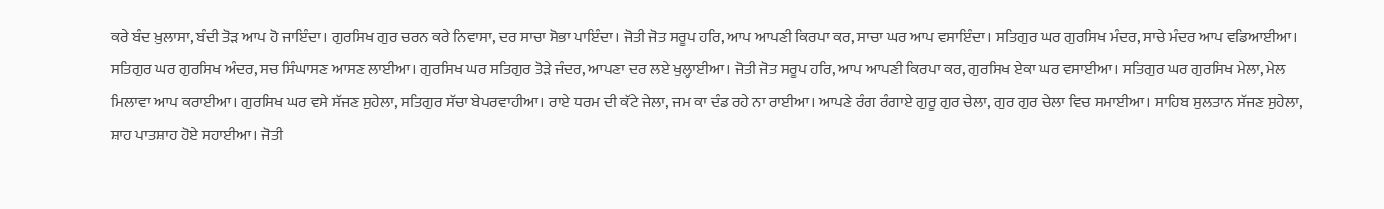ਕਰੇ ਬੰਦ ਖ਼ੁਲਾਸਾ, ਬੰਦੀ ਤੋੜ ਆਪ ਹੋ ਜਾਇੰਦਾ। ਗੁਰਸਿਖ ਗੁਰ ਚਰਨ ਕਰੇ ਨਿਵਾਸਾ, ਦਰ ਸਾਚਾ ਸੋਭਾ ਪਾਇੰਦਾ। ਜੋਤੀ ਜੋਤ ਸਰੂਪ ਹਰਿ, ਆਪ ਆਪਣੀ ਕਿਰਪਾ ਕਰ, ਸਾਚਾ ਘਰ ਆਪ ਵਸਾਇੰਦਾ। ਸਤਿਗੁਰ ਘਰ ਗੁਰਸਿਖ ਮੰਦਰ, ਸਾਚੇ ਮੰਦਰ ਆਪ ਵਡਿਆਈਆ। ਸਤਿਗੁਰ ਘਰ ਗੁਰਸਿਖ ਅੰਦਰ, ਸਚ ਸਿੰਘਾਸਣ ਆਸਣ ਲਾਈਆ। ਗੁਰਸਿਖ ਘਰ ਸਤਿਗੁਰ ਤੋੜੇ ਜੰਦਰ, ਆਪਣਾ ਦਰ ਲਏ ਖੁਲ੍ਹਾਈਆ। ਜੋਤੀ ਜੋਤ ਸਰੂਪ ਹਰਿ, ਆਪ ਆਪਣੀ ਕਿਰਪਾ ਕਰ, ਗੁਰਸਿਖ ਏਕਾ ਘਰ ਵਸਾਈਆ। ਸਤਿਗੁਰ ਘਰ ਗੁਰਸਿਖ ਮੇਲਾ, ਮੇਲ ਮਿਲਾਵਾ ਆਪ ਕਰਾਈਆ। ਗੁਰਸਿਖ ਘਰ ਵਸੇ ਸੱਜਣ ਸੁਹੇਲਾ, ਸਤਿਗੁਰ ਸੱਚਾ ਬੇਪਰਵਾਹੀਆ। ਰਾਏ ਧਰਮ ਦੀ ਕੱਟੇ ਜੇਲਾ, ਜਮ ਕਾ ਦੰਡ ਰਹੇ ਨਾ ਰਾਈਆ। ਆਪਣੇ ਰੰਗ ਰੰਗਾਏ ਗੁਰੂ ਗੁਰ ਚੇਲਾ, ਗੁਰ ਗੁਰ ਚੇਲਾ ਵਿਚ ਸਮਾਈਆ। ਸਾਹਿਬ ਸੁਲਤਾਨ ਸੱਜਣ ਸੁਹੇਲਾ, ਸ਼ਾਹ ਪਾਤਸ਼ਾਹ ਹੋਏ ਸਹਾਈਆ। ਜੋਤੀ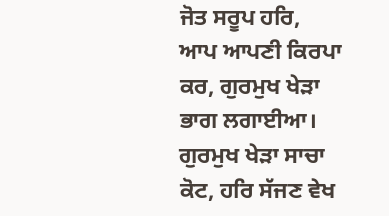ਜੋਤ ਸਰੂਪ ਹਰਿ, ਆਪ ਆਪਣੀ ਕਿਰਪਾ ਕਰ, ਗੁਰਮੁਖ ਖੇੜਾ ਭਾਗ ਲਗਾਈਆ। ਗੁਰਮੁਖ ਖੇੜਾ ਸਾਚਾ ਕੋਟ, ਹਰਿ ਸੱਜਣ ਵੇਖ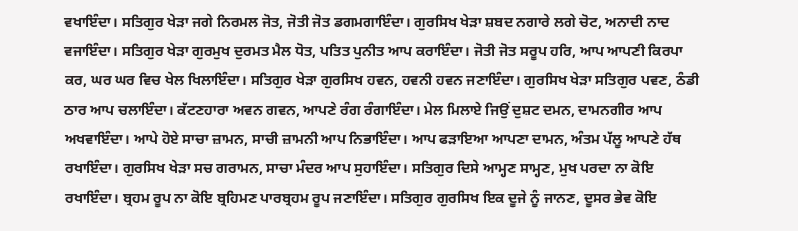ਵਖਾਇੰਦਾ। ਸਤਿਗੁਰ ਖੇੜਾ ਜਗੇ ਨਿਰਮਲ ਜੋਤ, ਜੋਤੀ ਜੋਤ ਡਗਮਗਾਇੰਦਾ। ਗੁਰਸਿਖ ਖੇੜਾ ਸ਼ਬਦ ਨਗਾਰੇ ਲਗੇ ਚੋਟ, ਅਨਾਦੀ ਨਾਦ ਵਜਾਇੰਦਾ। ਸਤਿਗੁਰ ਖੇੜਾ ਗੁਰਮੁਖ ਦੁਰਮਤ ਮੈਲ ਧੋਤ, ਪਤਿਤ ਪੁਨੀਤ ਆਪ ਕਰਾਇੰਦਾ। ਜੋਤੀ ਜੋਤ ਸਰੂਪ ਹਰਿ, ਆਪ ਆਪਣੀ ਕਿਰਪਾ ਕਰ, ਘਰ ਘਰ ਵਿਚ ਖੇਲ ਖਿਲਾਇੰਦਾ। ਸਤਿਗੁਰ ਖੇੜਾ ਗੁਰਸਿਖ ਹਵਨ, ਹਵਨੀ ਹਵਨ ਜਣਾਇੰਦਾ। ਗੁਰਸਿਖ ਖੇੜਾ ਸਤਿਗੁਰ ਪਵਣ, ਠੰਡੀ ਠਾਰ ਆਪ ਚਲਾਇੰਦਾ। ਕੱਟਣਹਾਰਾ ਅਵਨ ਗਵਨ, ਆਪਣੇ ਰੰਗ ਰੰਗਾਇੰਦਾ। ਮੇਲ ਮਿਲਾਏ ਜਿਉਂ ਦੁਸ਼ਟ ਦਮਨ, ਦਾਮਨਗੀਰ ਆਪ ਅਖਵਾਇੰਦਾ। ਆਪੇ ਹੋਏ ਸਾਚਾ ਜ਼ਾਮਨ, ਸਾਚੀ ਜ਼ਾਮਨੀ ਆਪ ਨਿਭਾਇੰਦਾ। ਆਪ ਫੜਾਇਆ ਆਪਣਾ ਦਾਮਨ, ਅੰਤਮ ਪੱਲੂ ਆਪਣੇ ਹੱਥ ਰਖਾਇੰਦਾ। ਗੁਰਸਿਖ ਖੇੜਾ ਸਚ ਗਰਾਮਨ, ਸਾਚਾ ਮੰਦਰ ਆਪ ਸੁਹਾਇੰਦਾ। ਸਤਿਗੁਰ ਦਿਸੇ ਆਮ੍ਹਣ ਸਾਮ੍ਹਣ, ਮੁਖ ਪਰਦਾ ਨਾ ਕੋਇ ਰਖਾਇੰਦਾ। ਬ੍ਰਹਮ ਰੂਪ ਨਾ ਕੋਇ ਬ੍ਰਹਿਮਣ ਪਾਰਬ੍ਰਹਮ ਰੂਪ ਜਣਾਇੰਦਾ। ਸਤਿਗੁਰ ਗੁਰਸਿਖ ਇਕ ਦੂਜੇ ਨੂੰ ਜਾਨਣ, ਦੂਸਰ ਭੇਵ ਕੋਇ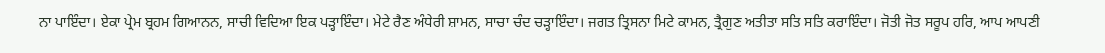ਨਾ ਪਾਇੰਦਾ। ਏਕਾ ਪ੍ਰੇਮ ਬ੍ਰਹਮ ਗਿਆਨਨ, ਸਾਚੀ ਵਿਦਿਆ ਇਕ ਪੜ੍ਹਾਇੰਦਾ। ਮੇਟੇ ਰੈਣ ਅੰਧੇਰੀ ਸ਼ਾਮਨ, ਸਾਚਾ ਚੰਦ ਚੜ੍ਹਾਇੰਦਾ। ਜਗਤ ਤ੍ਰਿਸਨਾ ਮਿਟੇ ਕਾਮਨ, ਤ੍ਰੈਗੁਣ ਅਤੀਤਾ ਸਤਿ ਸਤਿ ਕਰਾਇੰਦਾ। ਜੋਤੀ ਜੋਤ ਸਰੂਪ ਹਰਿ, ਆਪ ਆਪਣੀ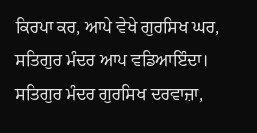ਕਿਰਪਾ ਕਰ, ਆਪੇ ਵੇਖੇ ਗੁਰਸਿਖ ਘਰ, ਸਤਿਗੁਰ ਮੰਦਰ ਆਪ ਵਡਿਆਇੰਦਾ। ਸਤਿਗੁਰ ਮੰਦਰ ਗੁਰਸਿਖ ਦਰਵਾਜ਼ਾ,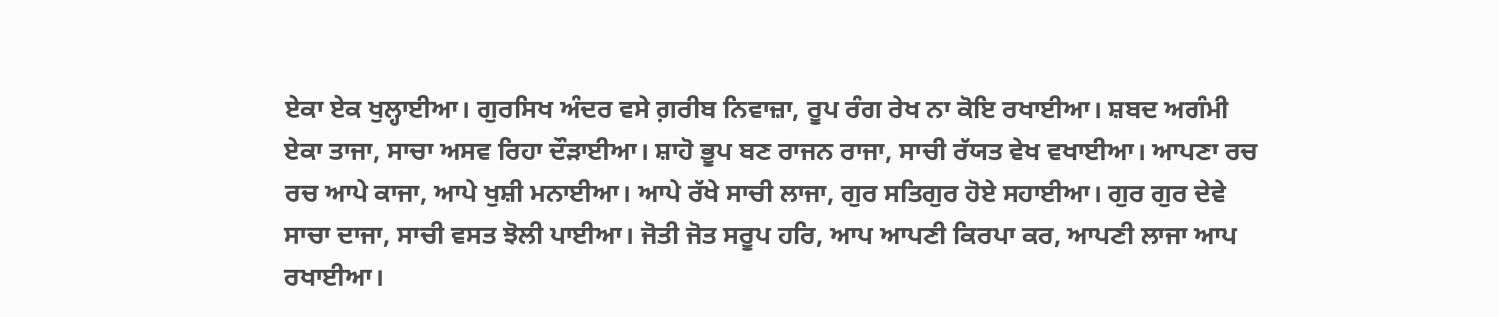ਏਕਾ ਏਕ ਖੁਲ੍ਹਾਈਆ। ਗੁਰਸਿਖ ਅੰਦਰ ਵਸੇ ਗ਼ਰੀਬ ਨਿਵਾਜ਼ਾ, ਰੂਪ ਰੰਗ ਰੇਖ ਨਾ ਕੋਇ ਰਖਾਈਆ। ਸ਼ਬਦ ਅਗੰਮੀ ਏਕਾ ਤਾਜਾ, ਸਾਚਾ ਅਸਵ ਰਿਹਾ ਦੌੜਾਈਆ। ਸ਼ਾਹੋ ਭੂਪ ਬਣ ਰਾਜਨ ਰਾਜਾ, ਸਾਚੀ ਰੱਯਤ ਵੇਖ ਵਖਾਈਆ। ਆਪਣਾ ਰਚ ਰਚ ਆਪੇ ਕਾਜਾ, ਆਪੇ ਖੁਸ਼ੀ ਮਨਾਈਆ। ਆਪੇ ਰੱਖੇ ਸਾਚੀ ਲਾਜਾ, ਗੁਰ ਸਤਿਗੁਰ ਹੋਏ ਸਹਾਈਆ। ਗੁਰ ਗੁਰ ਦੇਵੇ ਸਾਚਾ ਦਾਜਾ, ਸਾਚੀ ਵਸਤ ਝੋਲੀ ਪਾਈਆ। ਜੋਤੀ ਜੋਤ ਸਰੂਪ ਹਰਿ, ਆਪ ਆਪਣੀ ਕਿਰਪਾ ਕਰ, ਆਪਣੀ ਲਾਜਾ ਆਪ ਰਖਾਈਆ।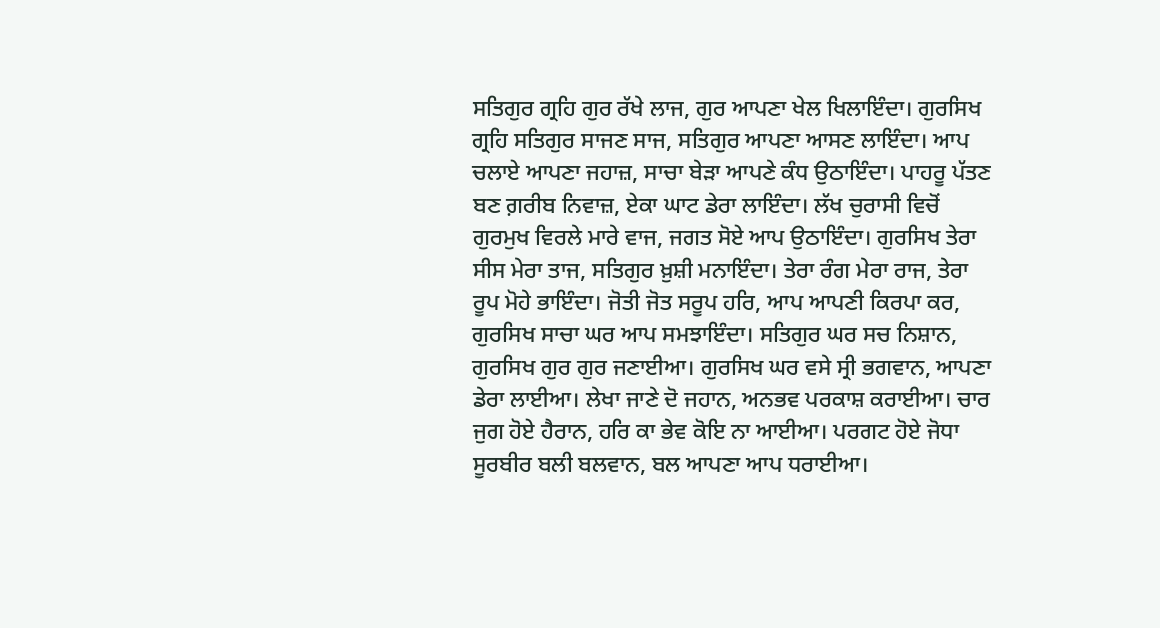ਸਤਿਗੁਰ ਗ੍ਰਹਿ ਗੁਰ ਰੱਖੇ ਲਾਜ, ਗੁਰ ਆਪਣਾ ਖੇਲ ਖਿਲਾਇੰਦਾ। ਗੁਰਸਿਖ ਗ੍ਰਹਿ ਸਤਿਗੁਰ ਸਾਜਣ ਸਾਜ, ਸਤਿਗੁਰ ਆਪਣਾ ਆਸਣ ਲਾਇੰਦਾ। ਆਪ ਚਲਾਏ ਆਪਣਾ ਜਹਾਜ਼, ਸਾਚਾ ਬੇੜਾ ਆਪਣੇ ਕੰਧ ਉਠਾਇੰਦਾ। ਪਾਹਰੂ ਪੱਤਣ ਬਣ ਗ਼ਰੀਬ ਨਿਵਾਜ਼, ਏਕਾ ਘਾਟ ਡੇਰਾ ਲਾਇੰਦਾ। ਲੱਖ ਚੁਰਾਸੀ ਵਿਚੋਂ ਗੁਰਮੁਖ ਵਿਰਲੇ ਮਾਰੇ ਵਾਜ, ਜਗਤ ਸੋਏ ਆਪ ਉਠਾਇੰਦਾ। ਗੁਰਸਿਖ ਤੇਰਾ ਸੀਸ ਮੇਰਾ ਤਾਜ, ਸਤਿਗੁਰ ਖ਼ੁਸ਼ੀ ਮਨਾਇੰਦਾ। ਤੇਰਾ ਰੰਗ ਮੇਰਾ ਰਾਜ, ਤੇਰਾ ਰੂਪ ਮੋਹੇ ਭਾਇੰਦਾ। ਜੋਤੀ ਜੋਤ ਸਰੂਪ ਹਰਿ, ਆਪ ਆਪਣੀ ਕਿਰਪਾ ਕਰ, ਗੁਰਸਿਖ ਸਾਚਾ ਘਰ ਆਪ ਸਮਝਾਇੰਦਾ। ਸਤਿਗੁਰ ਘਰ ਸਚ ਨਿਸ਼ਾਨ, ਗੁਰਸਿਖ ਗੁਰ ਗੁਰ ਜਣਾਈਆ। ਗੁਰਸਿਖ ਘਰ ਵਸੇ ਸ੍ਰੀ ਭਗਵਾਨ, ਆਪਣਾ ਡੇਰਾ ਲਾਈਆ। ਲੇਖਾ ਜਾਣੇ ਦੋ ਜਹਾਨ, ਅਨਭਵ ਪਰਕਾਸ਼ ਕਰਾਈਆ। ਚਾਰ ਜੁਗ ਹੋਏ ਹੈਰਾਨ, ਹਰਿ ਕਾ ਭੇਵ ਕੋਇ ਨਾ ਆਈਆ। ਪਰਗਟ ਹੋਏ ਜੋਧਾ ਸੂਰਬੀਰ ਬਲੀ ਬਲਵਾਨ, ਬਲ ਆਪਣਾ ਆਪ ਧਰਾਈਆ।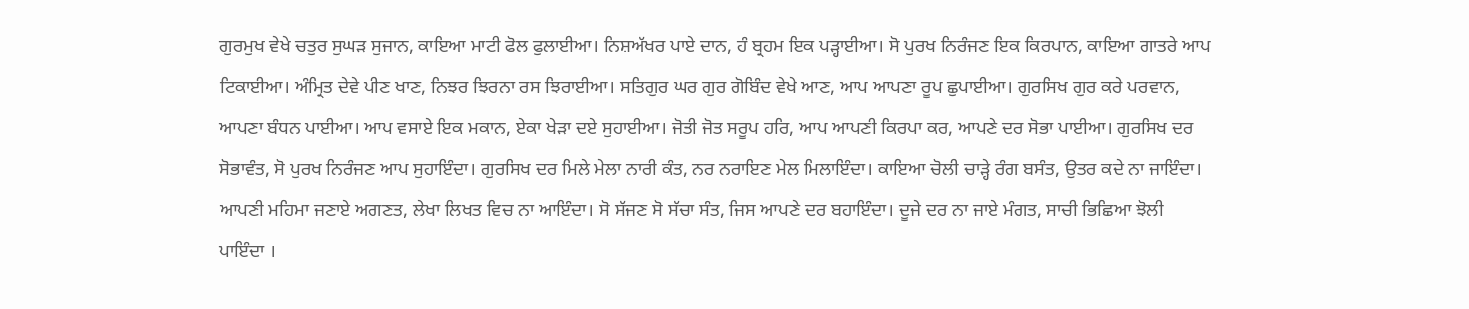ਗੁਰਮੁਖ ਵੇਖੇ ਚਤੁਰ ਸੁਘੜ ਸੁਜਾਨ, ਕਾਇਆ ਮਾਟੀ ਫੋਲ ਫੁਲਾਈਆ। ਨਿਸ਼ਅੱਖਰ ਪਾਏ ਦਾਨ, ਹੰ ਬ੍ਰਹਮ ਇਕ ਪੜ੍ਹਾਈਆ। ਸੋ ਪੁਰਖ ਨਿਰੰਜਣ ਇਕ ਕਿਰਪਾਨ, ਕਾਇਆ ਗਾਤਰੇ ਆਪ ਟਿਕਾਈਆ। ਅੰਮ੍ਰਿਤ ਦੇਵੇ ਪੀਣ ਖਾਣ, ਨਿਝਰ ਝਿਰਨਾ ਰਸ ਝਿਰਾਈਆ। ਸਤਿਗੁਰ ਘਰ ਗੁਰ ਗੋਬਿੰਦ ਵੇਖੇ ਆਣ, ਆਪ ਆਪਣਾ ਰੂਪ ਛੁਪਾਈਆ। ਗੁਰਸਿਖ ਗੁਰ ਕਰੇ ਪਰਵਾਨ, ਆਪਣਾ ਬੰਧਨ ਪਾਈਆ। ਆਪ ਵਸਾਏ ਇਕ ਮਕਾਨ, ਏਕਾ ਖੇੜਾ ਦਏ ਸੁਹਾਈਆ। ਜੋਤੀ ਜੋਤ ਸਰੂਪ ਹਰਿ, ਆਪ ਆਪਣੀ ਕਿਰਪਾ ਕਰ, ਆਪਣੇ ਦਰ ਸੋਭਾ ਪਾਈਆ। ਗੁਰਸਿਖ ਦਰ ਸੋਭਾਵੰਤ, ਸੋ ਪੁਰਖ ਨਿਰੰਜਣ ਆਪ ਸੁਹਾਇੰਦਾ। ਗੁਰਸਿਖ ਦਰ ਮਿਲੇ ਮੇਲਾ ਨਾਰੀ ਕੰਤ, ਨਰ ਨਰਾਇਣ ਮੇਲ ਮਿਲਾਇੰਦਾ। ਕਾਇਆ ਚੋਲੀ ਚਾੜ੍ਹੇ ਰੰਗ ਬਸੰਤ, ਉਤਰ ਕਦੇ ਨਾ ਜਾਇੰਦਾ। ਆਪਣੀ ਮਹਿਮਾ ਜਣਾਏ ਅਗਣਤ, ਲੇਖਾ ਲਿਖਤ ਵਿਚ ਨਾ ਆਇੰਦਾ। ਸੋ ਸੱਜਣ ਸੋ ਸੱਚਾ ਸੰਤ, ਜਿਸ ਆਪਣੇ ਦਰ ਬਹਾਇੰਦਾ। ਦੂਜੇ ਦਰ ਨਾ ਜਾਏ ਮੰਗਤ, ਸਾਚੀ ਭਿਛਿਆ ਝੋਲੀ ਪਾਇੰਦਾ ।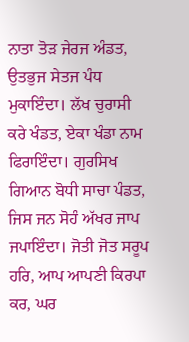ਨਾਤਾ ਤੋੜ ਜੇਰਜ ਅੰਡਤ, ਉਤਭੁਜ ਸੇਤਜ ਪੰਧ ਮੁਕਾਇੰਦਾ। ਲੱਖ ਚੁਰਾਸੀ ਕਰੇ ਖੰਡਤ, ਏਕਾ ਖੰਡਾ ਨਾਮ ਫਿਰਾਇੰਦਾ। ਗੁਰਸਿਖ ਗਿਆਨ ਬੋਧੀ ਸਾਚਾ ਪੰਡਤ, ਜਿਸ ਜਨ ਸੋਹੰ ਅੱਖਰ ਜਾਪ ਜਪਾਇੰਦਾ। ਜੋਤੀ ਜੋਤ ਸਰੂਪ ਹਰਿ, ਆਪ ਆਪਣੀ ਕਿਰਪਾ ਕਰ, ਘਰ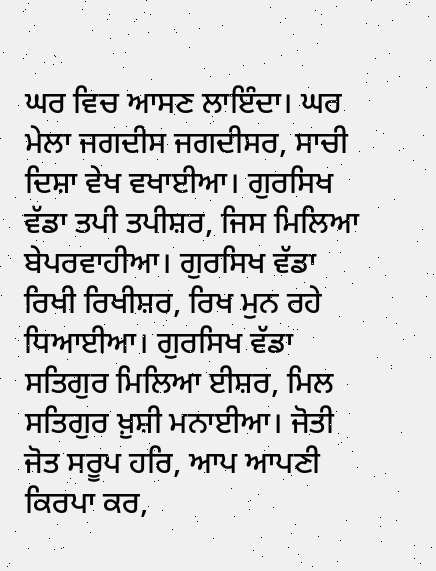ਘਰ ਵਿਚ ਆਸਣ ਲਾਇੰਦਾ। ਘਰ ਮੇਲਾ ਜਗਦੀਸ ਜਗਦੀਸਰ, ਸਾਚੀ ਦਿਸ਼ਾ ਵੇਖ ਵਖਾਈਆ। ਗੁਰਸਿਖ ਵੱਡਾ ਤਪੀ ਤਪੀਸ਼ਰ, ਜਿਸ ਮਿਲਿਆ ਬੇਪਰਵਾਹੀਆ। ਗੁਰਸਿਖ ਵੱਡਾ ਰਿਖੀ ਰਿਖੀਸ਼ਰ, ਰਿਖ ਮੁਨ ਰਹੇ ਧਿਆਈਆ। ਗੁਰਸਿਖ ਵੱਡਾ ਸਤਿਗੁਰ ਮਿਲਿਆ ਈਸ਼ਰ, ਮਿਲ ਸਤਿਗੁਰ ਖ਼ੁਸ਼ੀ ਮਨਾਈਆ। ਜੋਤੀ ਜੋਤ ਸਰੂਪ ਹਰਿ, ਆਪ ਆਪਣੀ ਕਿਰਪਾ ਕਰ,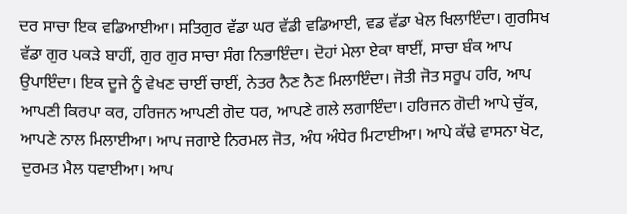ਦਰ ਸਾਚਾ ਇਕ ਵਡਿਆਈਆ। ਸਤਿਗੁਰ ਵੱਡਾ ਘਰ ਵੱਡੀ ਵਡਿਆਈ, ਵਡ ਵੱਡਾ ਖੇਲ ਖਿਲਾਇੰਦਾ। ਗੁਰਸਿਖ ਵੱਡਾ ਗੁਰ ਪਕੜੇ ਬਾਹੀਂ, ਗੁਰ ਗੁਰ ਸਾਚਾ ਸੰਗ ਨਿਭਾਇੰਦਾ। ਦੋਹਾਂ ਮੇਲਾ ਏਕਾ ਥਾਈਂ, ਸਾਚਾ ਬੰਕ ਆਪ ਉਪਾਇੰਦਾ। ਇਕ ਦੂਜੇ ਨੂੰ ਵੇਖਣ ਚਾਈਂ ਚਾਈਂ, ਨੇਤਰ ਨੈਣ ਨੈਣ ਮਿਲਾਇੰਦਾ। ਜੋਤੀ ਜੋਤ ਸਰੂਪ ਹਰਿ, ਆਪ ਆਪਣੀ ਕਿਰਪਾ ਕਰ, ਹਰਿਜਨ ਆਪਣੀ ਗੋਦ ਧਰ, ਆਪਣੇ ਗਲੇ ਲਗਾਇੰਦਾ। ਹਰਿਜਨ ਗੋਦੀ ਆਪੇ ਚੁੱਕ, ਆਪਣੇ ਨਾਲ ਮਿਲਾਈਆ। ਆਪ ਜਗਾਏ ਨਿਰਮਲ ਜੋਤ, ਅੰਧ ਅੰਧੇਰ ਮਿਟਾਈਆ। ਆਪੇ ਕੱਢੇ ਵਾਸਨਾ ਖੋਟ, ਦੁਰਮਤ ਮੈਲ ਧਵਾਈਆ। ਆਪ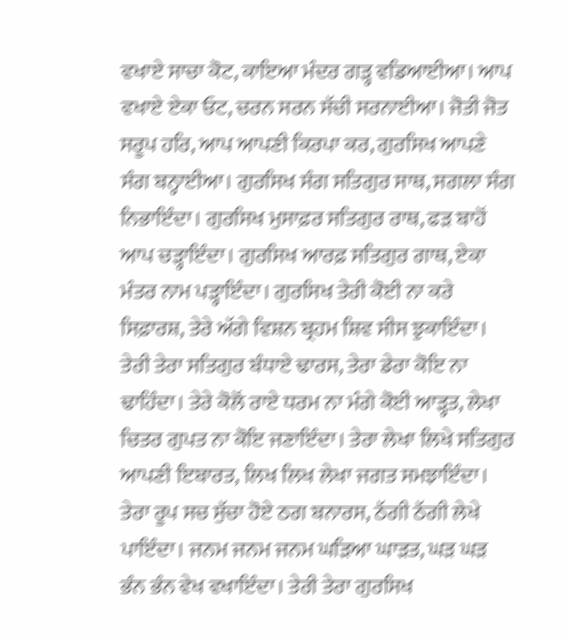ਵਖਾਏ ਸਾਚਾ ਕੋਟ, ਕਾਇਆ ਮੰਦਰ ਗੜ੍ਹ ਵਡਿਆਈਆ। ਆਪ ਵਖਾਏ ਏਕਾ ਓਟ, ਚਰਨ ਸਰਨ ਸੱਚੀ ਸਰਨਾਈਆ। ਜੋਤੀ ਜੋਤ ਸਰੂਪ ਹਰਿ, ਆਪ ਆਪਣੀ ਕਿਰਪਾ ਕਰ, ਗੁਰਸਿਖ ਆਪਣੇ ਸੰਗ ਬਨ੍ਹਾਈਆ। ਗੁਰਸਿਖ ਸੰਗ ਸਤਿਗੁਰ ਸਾਥ, ਸਗਲਾ ਸੰਗ ਨਿਭਾਇੰਦਾ। ਗੁਰਸਿਖ ਮੁਸਾਫ਼ਰ ਸਤਿਗੁਰ ਰਾਥ, ਫੜ ਬਾਹੋਂ ਆਪ ਚੜ੍ਹਾਇੰਦਾ। ਗੁਰਸਿਖ ਆਰਫ਼ ਸਤਿਗੁਰ ਗਾਥ, ਏਕਾ ਮੰਤਰ ਨਾਮ ਪੜ੍ਹਾਇੰਦਾ। ਗੁਰਸਿਖ ਤੇਰੀ ਕੋਈ ਨਾ ਕਰੇ ਸਿਫ਼ਾਰਸ਼, ਤੇਰੇ ਅੱਗੇ ਵਿਸ਼ਨ ਬ੍ਰਹਮ ਸ਼ਿਵ ਸੀਸ ਝੁਕਾਇੰਦਾ। ਤੇਰੀ ਤੇਰਾ ਸਤਿਗੁਰ ਬੰਧਾਏ ਢਾਰਸ, ਤੇਰਾ ਡੇਰਾ ਕੋਇ ਨਾ ਢਾਹਿੰਦਾ। ਤੇਰੇ ਕੋਲੋਂ ਰਾਏ ਧਰਮ ਨਾ ਮੰਗੇ ਕੋਈ ਆੜ੍ਹਤ, ਲੇਖਾ ਚਿਤਰ ਗੁਪਤ ਨਾ ਕੋਇ ਜਣਾਇੰਦਾ। ਤੇਰਾ ਲੇਖਾ ਲਿਖੇ ਸਤਿਗੁਰ ਆਪਣੀ ਇਬਾਰਤ, ਲਿਖ ਲਿਖ ਲੇਖਾ ਜਗਤ ਸਮਝਾਇੰਦਾ। ਤੇਰਾ ਰੂਪ ਸਚ ਸੁੱਚਾ ਹੋਏ ਠਗ ਬਨਾਰਸ, ਠੱਗੀ ਠੱਗੀ ਲੇਖੇ ਪਾਇੰਦਾ। ਜਨਮ ਜਨਮ ਜਨਮ ਘੜਿਆ ਘਾੜਤ, ਘੜ ਘੜ ਭੰਨ ਭੰਨ ਵੇਖ ਵਖਾਇੰਦਾ। ਤੇਰੀ ਤੇਰਾ ਗੁਰਸਿਖ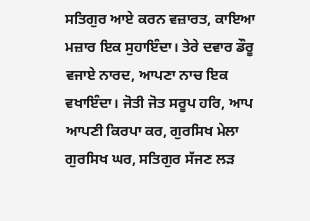ਸਤਿਗੁਰ ਆਏ ਕਰਨ ਵਜ਼ਾਰਤ, ਕਾਇਆ ਮਜ਼ਾਰ ਇਕ ਸੁਹਾਇੰਦਾ। ਤੇਰੇ ਦਵਾਰ ਡੌਰੂ ਵਜਾਏ ਨਾਰਦ, ਆਪਣਾ ਨਾਚ ਇਕ ਵਖਾਇੰਦਾ। ਜੋਤੀ ਜੋਤ ਸਰੂਪ ਹਰਿ, ਆਪ ਆਪਣੀ ਕਿਰਪਾ ਕਰ, ਗੁਰਸਿਖ ਮੇਲਾ ਗੁਰਸਿਖ ਘਰ, ਸਤਿਗੁਰ ਸੱਜਣ ਲੜ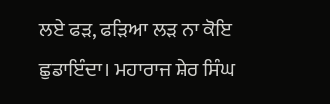ਲਏ ਫੜ, ਫੜਿਆ ਲੜ ਨਾ ਕੋਇ ਛੁਡਾਇੰਦਾ। ਮਹਾਰਾਜ ਸ਼ੇਰ ਸਿੰਘ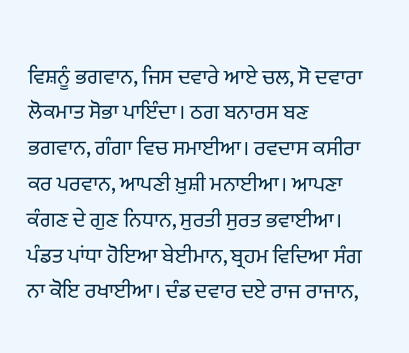ਵਿਸ਼ਨੂੰ ਭਗਵਾਨ, ਜਿਸ ਦਵਾਰੇ ਆਏ ਚਲ, ਸੋ ਦਵਾਰਾ ਲੋਕਮਾਤ ਸੋਭਾ ਪਾਇੰਦਾ। ਠਗ ਬਨਾਰਸ ਬਣ ਭਗਵਾਨ, ਗੰਗਾ ਵਿਚ ਸਮਾਈਆ। ਰਵਦਾਸ ਕਸੀਰਾ ਕਰ ਪਰਵਾਨ, ਆਪਣੀ ਖ਼ੁਸ਼ੀ ਮਨਾਈਆ। ਆਪਣਾ ਕੰਗਣ ਦੇ ਗੁਣ ਨਿਧਾਨ, ਸੁਰਤੀ ਸੁਰਤ ਭਵਾਈਆ। ਪੰਡਤ ਪਾਂਧਾ ਹੋਇਆ ਬੇਈਮਾਨ, ਬ੍ਰਹਮ ਵਿਦਿਆ ਸੰਗ ਨਾ ਕੋਇ ਰਖਾਈਆ। ਦੰਡ ਦਵਾਰ ਦਏ ਰਾਜ ਰਾਜਾਨ,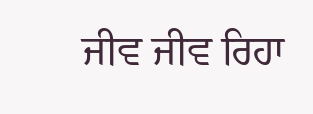ਜੀਵ ਜੀਵ ਰਿਹਾ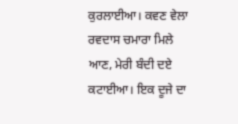ਕੁਰਲਾਈਆ। ਕਵਣ ਵੇਲਾ ਰਵਦਾਸ ਚਮਾਰਾ ਮਿਲੇ ਆਣ, ਮੇਰੀ ਬੰਦੀ ਦਏ ਕਟਾਈਆ। ਇਕ ਦੂਜੇ ਦਾ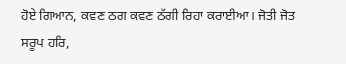ਹੋਏ ਗਿਆਨ, ਕਵਣ ਠਗ ਕਵਣ ਠੱਗੀ ਰਿਹਾ ਕਰਾਈਆ। ਜੋਤੀ ਜੋਤ ਸਰੂਪ ਹਰਿ,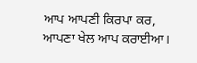ਆਪ ਆਪਣੀ ਕਿਰਪਾ ਕਰ, ਆਪਣਾ ਖੇਲ ਆਪ ਕਰਾਈਆ।